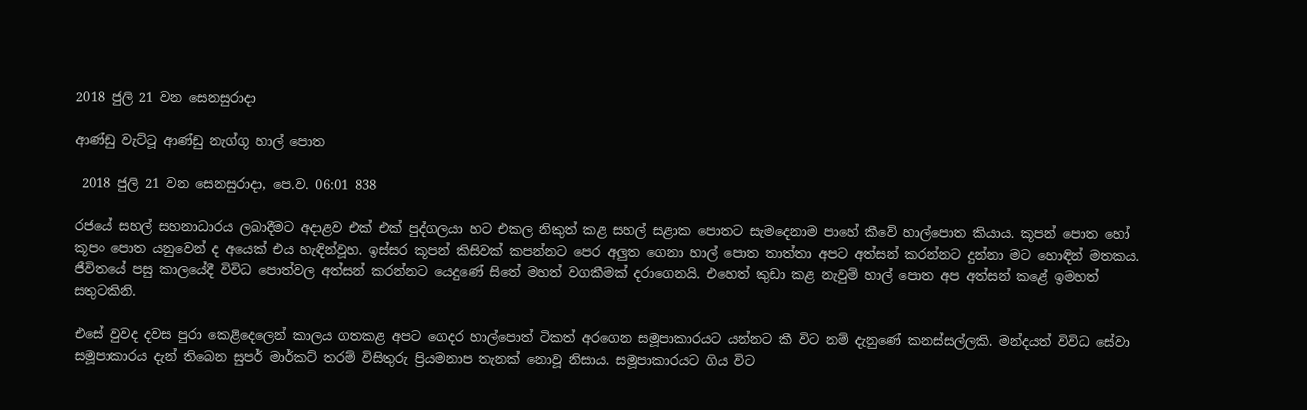2018 ජුලි 21 වන සෙනසුරාදා

ආණ්ඩු වැට්ටූ ආණ්ඩු නැග්ගූ හාල් පොත

 2018 ජුලි 21 වන සෙනසුරාදා, පෙ.ව. 06:01 838

රජයේ සහල් සහනාධාරය ලබාදීමට අදාළව එක් එක් පුද්ගලයා හට එකල නිකුත් කළ සහල් සළාක පොතට සැමදෙනාම පාහේ කීවේ හාල්පොත කියාය. කූපන් පොත හෝ කූපං පොත යනුවෙන් ද අයෙක් එය හැඳින්වූහ. ඉස්සර කූපන් කිසිවක් කපන්නට පෙර අලුත ගෙනා හාල් පොත තාත්තා අපට අත්සන් කරන්නට දුන්නා මට හොඳින් මතකය. ජීවිතයේ පසු කාලයේදී විවිධ පොත්වල අත්සන් කරන්නට යෙදුණේ සිතේ මහත් වගකීමක් දරාගෙනයි. එහෙත් කුඩා කළ නැවුම් හාල් පොත අප අත්සන් කළේ ඉමහත් සතුටකිනි.

එසේ වුවද දවස පුරා කෙළිදෙලෙන් කාලය ගතකළ අපට ගෙදර හාල්පොත් ටිකත් අරගෙන සමූපාකාරයට යන්නට කී විට නම් දැනුණේ කනස්සල්ලකි. මන්දයත් විවිධ සේවා සමූපාකාරය දැන් තිබෙන සුපර් මාර්කට් තරම් විසිතුරු ප්‍රියමනාප තැනක් නොවූ නිසාය. සමූපාකාරයට ගිය විට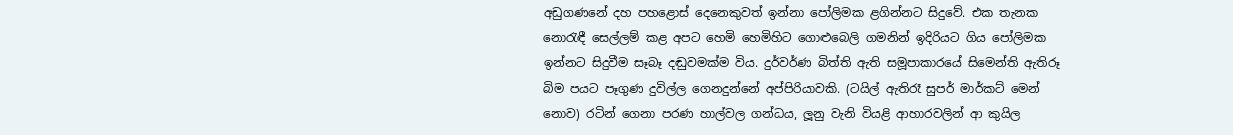අඩුගණනේ දහ පහළොස් දෙනෙකුවත් ඉන්නා පෝලිමක ළගින්නට සිදුවේ. එක තැනක නොරැඳී සෙල්ලම් කළ අපට හෙමි හෙමිහිට ගොළුබෙලි ගමනින් ඉදිරියට ගිය පෝලිමක ඉන්නට සිදුවීම සෑබෑ දඬුවමක්ම විය. දුර්වර්ණ බිත්ති ඇති සමූපාකාරයේ සිමෙන්ති ඇතිරූ බිම පයට පෑගුණ දුවිල්ල ගෙනදුන්නේ අප්පිරියාවකි. (ටයිල් ඇතිරෑ සුපර් මාර්කට් මෙන් නොව) රටින් ගෙනා පරණ හාල්වල ගන්ධය, ලූනු වැනි වියළි ආහාරවලින් ආ කුයිල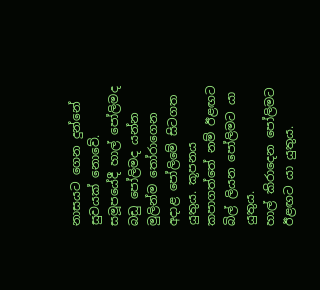නාසයට ගෙන දුන්නේ සුවයක් නොවේ. සමූපයේදී හාල් පෝලිමද බඩු පෝලිමද යන්න මුලින්ම තෝරාගෙන අදාළ පෝලිමේ සිටගත යුතුය. කූපනය කපාගත්තේ නම් ඊළඟට බිල් ලියන පෝලිමට යා යුතුය.
හාල් කිරාදෙන පෝලිමට ඊළඟට යා යුතුය.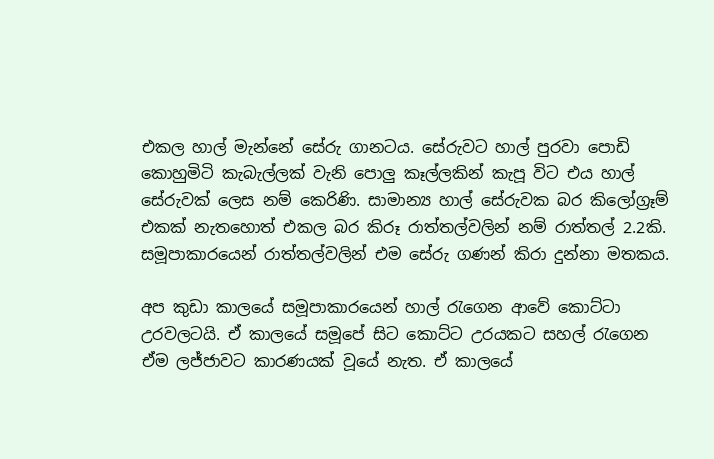එකල හාල් මැන්නේ සේරු ගානටය. සේරුවට හාල් පුරවා පොඩි කොහුමිටි කැබැල්ලක් වැනි පොලු කෑල්ලකින් කැපූ විට එය හාල් සේරුවක් ලෙස නම් කෙරිණි. සාමාන්‍ය හාල් සේරුවක බර කිලෝග්‍රෑම් එකක් නැතහොත් එකල බර කිරූ රාත්තල්වලින් නම් රාත්තල් 2.2කි. සමූපාකාරයෙන් රාත්තල්වලින් එම සේරු ගණන් කිරා දුන්නා මතකය.

අප කුඩා කාලයේ සමූපාකාරයෙන් හාල් රැගෙන ආවේ කොට්ටා උරවලටයි. ඒ කාලයේ සමූපේ සිට කොට්ට උරයකට සහල් රැගෙන ඒම ලජ්ජාවට කාරණයක් වූයේ නැත. ඒ කාලයේ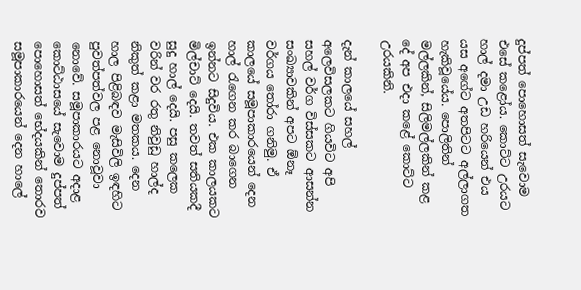දුප්පත් පොහොසත් සැවොම එසේ කළෝය. කොට්ට උරයට හාල් දමා උඩ හරියෙන් එය යස අගේට අතපිටට අල්ලාගත හැකිවූයේය. පොලිතින් මල්ලකින්, සිලිමල්ලකින් කළ දේ අප එදා කළේ කොට්ට උරයකිනි.

දැන් කාලයේ සහල් අලෙවිසලකට ගියවිට අපි සහල් වර්ග විස්සකට ආසන්න සංඛ්‍යාවකින් අපට ඕනෑ වර්ගය තෝරා ගනිමු. ඒ කාලයේ සමූපාකාරයෙන් දෙන හාල් රැගෙන කර බාගෙන ඉන්නට සිදුවිය. එක කාලයකට මිල්චාට් දෙයි. තවත් සතියකදී සුදු හාල් දෙයි. පසු කලෙක වරින් වර රතු නිවුඩු හාල්ද නිකුත් කළා මතකය. දෙන හාල පිළිබඳව මැසිවිලි ඉඳහිට පුවත්පත්වල පළ නොවූවා නොවේ. සමූපාකාරයට අදාළ කොට්ඨාසයේ සැවොම දුප්පත් පොහොසත් භේදයකින් තොරව සමූපාකාරයෙන් දෙන හාලේ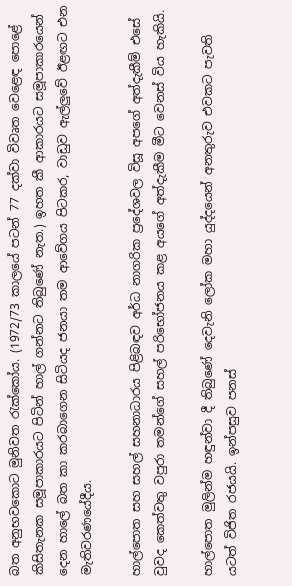බත අනුභවකොට මුනිවත රැක්කෝය. (1972/73 කාලයේ පටන් 77 දක්වා විවෘත වෙළෙඳ පොළේ කිසිතැනක සමූපාකාරයට පිටින් හාල් ගන්නට තිබුණේ නැත.) ඉහත කී ආකාරයට සමූපාකාරයෙන් දෙන හාලේ බත කා කරබාගෙන සිටියද ජනයා තම ආවේගය පිටකර, වාඩුව ඇල්ලුවේ ඊළඟට එන මැතිවරණයේදීය.

හාල්පොත සහ සහල් සහනාධාරය පිළිබඳව අර්ධ නාගරික ප්‍රදේශවල විසූ අපගේ අත්දැකීම් එසේ වුවද කෙත්වතු වපුරා තමන්ගේ සහල් පරිභෝජනය කළ අයගේ අත්දැකීම මීට වෙනස් විය හැකියි.

හාල්පොත මුලින්ම හඳුන්වා දී තිබුණේ දෙවැනි ලෝක මහා යුද්දයෙන් අනතුරුව එවකට පැවති යටත් විජිත රජයයි. ඉන්පසුව පනස්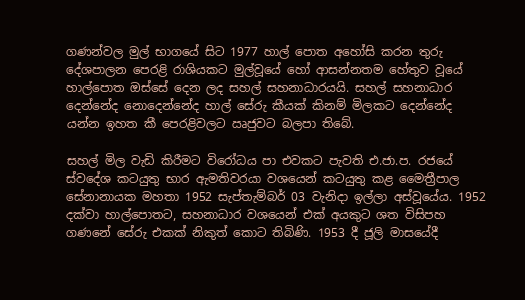ගණන්වල මුල් භාගයේ සිට 1977 හාල් පොත අහෝසි කරන තුරු දේශපාලන පෙරළි රාශියකට මුල්වූයේ හෝ ආසන්නතම හේතුව වූයේ හාල්පොත ඔස්සේ දෙන ලද සහල් සහනාධාරයයි. සහල් සහනාධාර දෙන්නේද නොදෙන්නේද හාල් සේරු කීයක් කිනම් මිලකට දෙන්නේද යන්න ඉහත කී පෙරළිවලට ඍජුවට බලපා තිබේ.

සහල් මිල වැඩි කිරීමට විරෝධය පා එවකට පැවති එ.ජා.ප. රජයේ ස්වදේශ කටයුතු භාර ඇමතිවරයා වශයෙන් කටයුතු කළ මෛත්‍රීපාල සේනානායක මහතා 1952 සැප්තැම්බර් 03 වැනිදා ඉල්ලා අස්වූයේය. 1952 දක්වා හාල්පොතට, සහනාධාර වශයෙන් එක් අයකුට ශත විසිපහ ගණනේ සේරු එකක් නිකුත් කොට තිබිණි. 1953 දී ජූලි මාසයේදී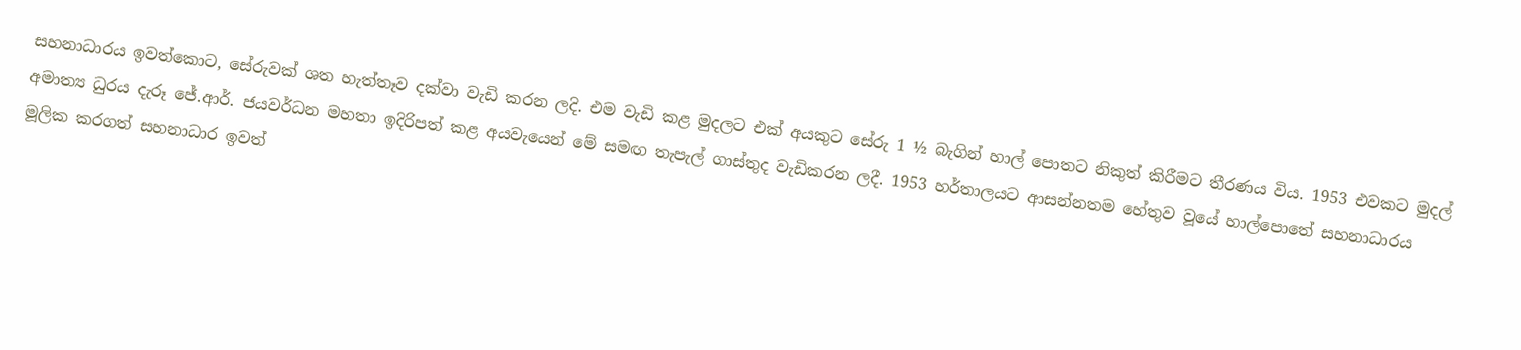සහනාධාරය ඉවත්කොට, සේරුවක් ශත හැත්තෑව දක්වා වැඩි කරන ලදි. එම වැඩි කළ මුදලට එක් අයකුට සේරු 1 ½ බැගින් හාල් පොතට නිකුත් කිරීමට තීරණය විය. 1953 එවකට මුදල් අමාත්‍ය ධුරය දැරූ ජේ.ආර්. ජයවර්ධන මහතා ඉදිරිපත් කළ අයවැයෙන් මේ සමඟ තැපැල් ගාස්තුද වැඩිකරන ලදී. 1953 හර්තාලයට ආසන්නතම හේතුව වූයේ හාල්පොතේ සහනාධාරය මූලික කරගත් සහනාධාර ඉවත්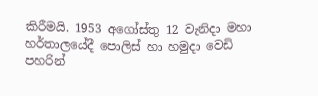කිරීමයි. 1953 අගෝස්තු 12 වැනිදා මහා හර්තාලයේදී පොලිස් හා හමුදා වෙඩි පහරින්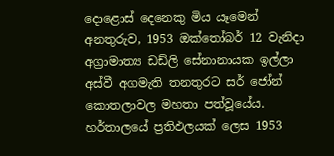දොළොස් දෙනෙකු මිය යෑමෙන් අනතුරුව, 1953 ඔක්තෝබර් 12 වැනිදා අග්‍රාමාත්‍ය ඩඩ්ලි සේනානායක ඉල්ලා අස්වී අගමැති තනතුරට සර් ජෝන් කොතලාවල මහතා පත්වූයේය. හර්තාලයේ ප්‍රතිඵලයක් ලෙස 1953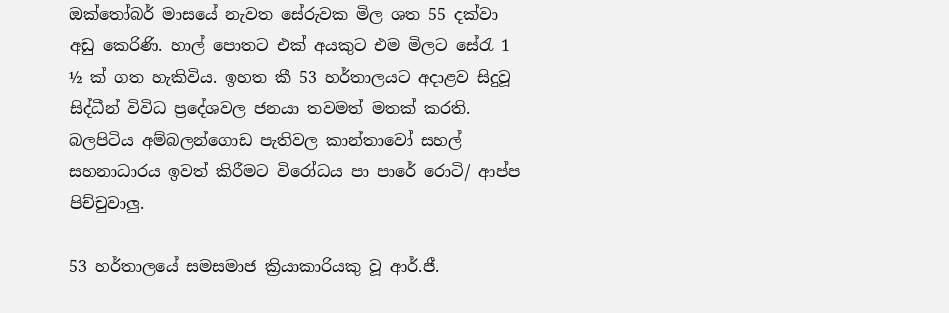ඔක්තෝබර් මාසයේ නැවත සේරුවක මිල ශත 55 දක්වා අඩු කෙරිණි. හාල් පොතට එක් අයකුට එම මිලට සේරැ 1 ½ ක් ගත හැකිවිය. ඉහත කී 53 හර්තාලයට අදාළව සිදුවූ සිද්ධීන් විවිධ ප්‍රදේශවල ජනයා තවමත් මතක් කරති. බලපිටිය අම්බලන්ගොඩ පැතිවල කාන්තාවෝ සහල් සහනාධාරය ඉවත් කිරීමට විරෝධය පා පාරේ රොටි/ ආප්ප පිච්චුවාලු.

53 හර්තාලයේ සමසමාජ ක්‍රියාකාරියකු වූ ආර්.ජී.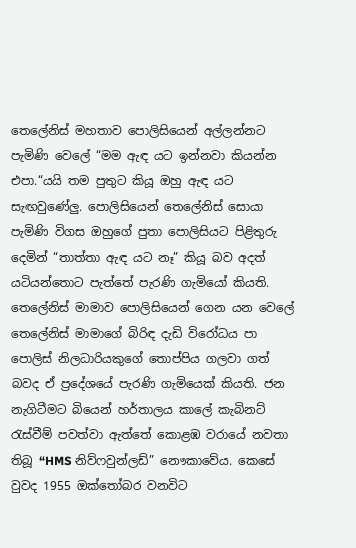තෙලේනිස් මහතාව පොලිසියෙන් අල්ලන්නට පැමිණි වෙලේ “මම ඇඳ යට ඉන්නවා කියන්න එපා.“යයි තම පුතුට කියූ ඔහු ඇඳ යට සැඟවුණේලු. පොලිසියෙන් තෙලේනිස් සොයා පැමිණි විගස ඔහුගේ පුතා පොලිසියට පිළිතුරු දෙමින් “තාත්තා ඇඳ යට නෑ” කියූ බව අදත් යටියන්තොට පැත්තේ පැරණි ගැමියෝ කියති. තෙලේනිස් මාමාව පොලිසියෙන් ගෙන යන වෙලේ තෙලේනිස් මාමාගේ බිරිඳ දැඩි විරෝධය පා පොලිස් නිලධාරියකුගේ තොප්පිය ගලවා ගත් බවද ඒ ප්‍රදේශයේ පැරණි ගැමියෙක් කියති. ජන නැගිටීමට බියෙන් හර්තාලය කාලේ කැබිනට් රැස්වීම් පවත්වා ඇත්තේ කොළඹ වරායේ නවතා තිබූ “HMS නිව්ෆවුන්ලඩ්” නෞකාවේය. කෙසේ වුවද 1955 ඔක්තෝබර වනවිට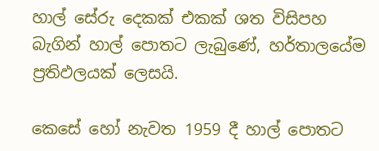හාල් සේරු දෙකක් එකක් ශත විසිපහ බැගින් හාල් පොතට ලැබුණේ, හර්තාලයේම ප්‍රතිඵලයක් ලෙසයි.

කෙසේ හෝ නැවත 1959 දී හාල් පොතට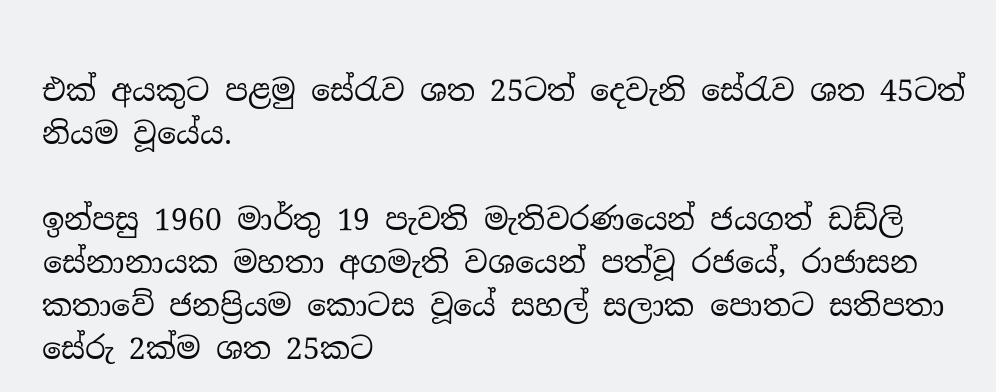එක් අයකුට පළමු සේරැව ශත 25ටත් දෙවැනි සේරැව ශත 45ටත් නියම වූයේය.

ඉන්පසු 1960 මාර්තු 19 පැවති මැතිවරණයෙන් ජයගත් ඩඩ්ලි සේනානායක මහතා අගමැති වශයෙන් පත්වූ රජයේ, රාජාසන කතාවේ ජනප්‍රියම කොටස වූයේ සහල් සලාක පොතට සතිපතා සේරු 2ක්ම ශත 25කට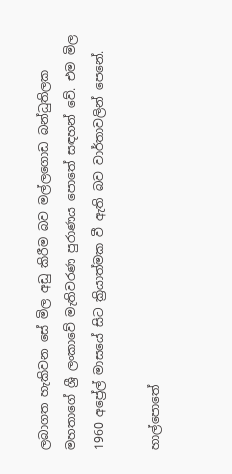ලබාගත හැකිවන සේ මිල අඩු කිරීම බව මල්ලගොඩ බන්ධුතිලක මහතාගේ ශ්‍රී ලංකාවේ මැතිවරණ පුරාණය පොතේ සඳහන් වේ. එම මිල 1960 අප්‍රේල් මාසයේ සිට ක්‍රියාත්මක වී ඇති බව වාර්තාවලින් පෙනේ.

හාල්පොතේ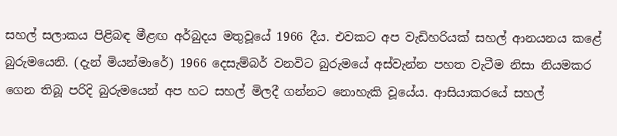සහල් සලාකය පිළිබඳ මීළඟ අර්බුදය මතුවූයේ 1966 දීය. එවකට අප වැඩිහරියක් සහල් ආනයනය කළේ බුරුමයෙනි. (දැන් මියන්මාරේ) 1966 දෙසැම්බර් වනවිට බුරුමයේ අස්වැන්න පහත වැටීම නිසා නියමකර ගෙන තිබූ පරිදි බුරුමයෙන් අප හට සහල් මිලදී ගන්නට නොහැකි වූයේය. ආසියාකරයේ සහල්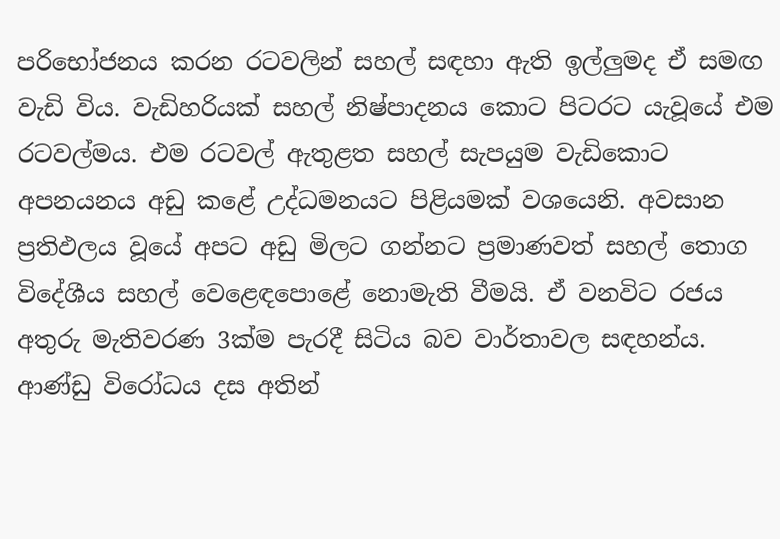පරිභෝජනය කරන රටවලින් සහල් සඳහා ඇති ඉල්ලුමද ඒ සමඟ වැඩි විය. වැඩිහරියක් සහල් නිෂ්පාදනය කොට පිටරට යැවූයේ එම රටවල්මය. එම රටවල් ඇතුළත සහල් සැපයුම වැඩිකොට අපනයනය අඩු කළේ උද්ධමනයට පිළියමක් වශයෙනි. අවසාන ප්‍රතිඵලය වූයේ අපට අඩු මිලට ගන්නට ප්‍රමාණවත් සහල් තොග විදේශීය සහල් වෙළෙඳපොළේ නොමැති වීමයි. ඒ වනවිට රජය අතුරු මැතිවරණ 3ක්ම පැරදී සිටිය බව වාර්තාවල සඳහන්ය. ආණ්ඩු විරෝධය දස අතින්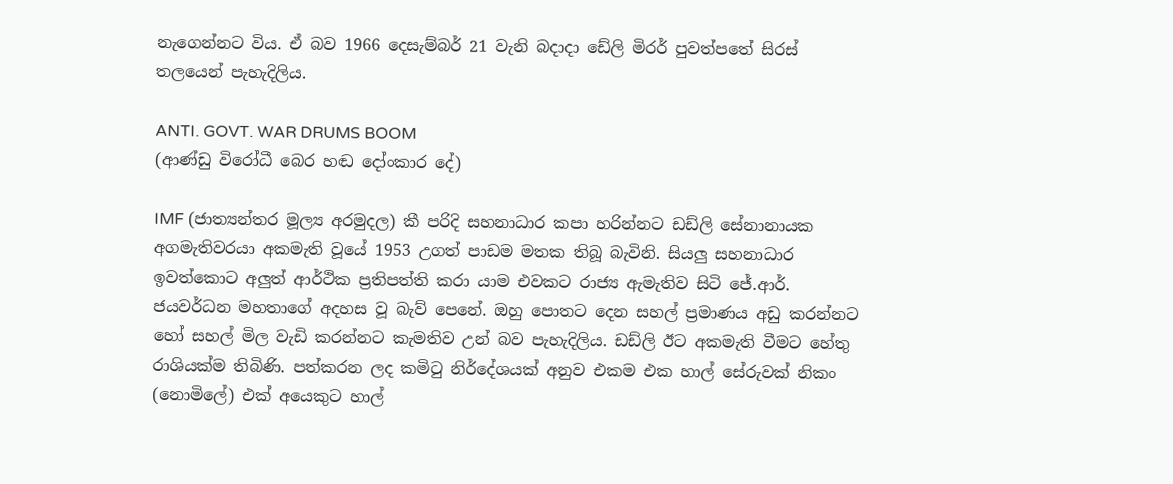නැගෙන්නට විය. ඒ බව 1966 දෙසැම්බර් 21 වැනි බදාදා ඩේලි මිරර් පුවත්පතේ සිරස් තලයෙන් පැහැදිලිය.

ANTI. GOVT. WAR DRUMS BOOM
(ආණ්ඩු විරෝධී බෙර හඬ දෝංකාර දේ)

IMF (ජාත්‍යන්තර මූල්‍ය අරමුදල) කී පරිදි සහනාධාර කපා හරින්නට ඩඩ්ලි සේනානායක අගමැතිවරයා අකමැති වූයේ 1953 උගත් පාඩම මතක තිබූ බැවිනි. සියලු සහනාධාර ඉවත්කොට අලුත් ආර්ථික ප්‍රතිපත්ති කරා යාම එවකට රාජ්‍ය ඇමැතිව සිටි ජේ.ආර්. ජයවර්ධන මහතාගේ අදහස වූ බැව් පෙනේ. ඔහු පොතට දෙන සහල් ප්‍රමාණය අඩු කරන්නට හෝ සහල් මිල වැඩි කරන්නට කැමතිව උන් බව පැහැදිලිය. ඩඩ්ලි ඊට අකමැති වීමට හේතු රාශියක්ම තිබිණි. පත්කරන ලද කමිටු නිර්දේශයක් අනුව එකම එක හාල් සේරුවක් නිකං (නොමිලේ) එක් අයෙකුට හාල්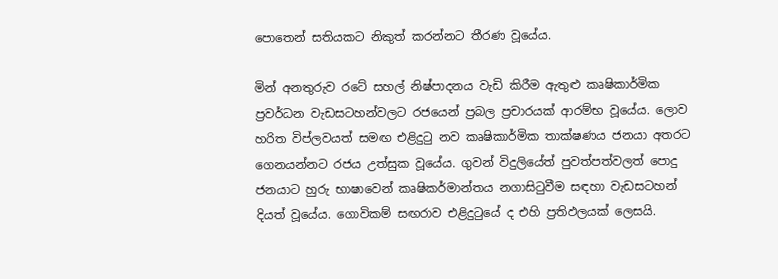පොතෙන් සතියකට නිකුත් කරන්නට තීරණ වූයේය.

මින් අනතුරුව රටේ සහල් නිෂ්පාදනය වැඩි කිරීම ඇතුළු කෘෂිකාර්මික ප්‍රවර්ධන වැඩසටහන්වලට රජයෙන් ප්‍රබල ප්‍රචාරයක් ආරම්භ වූයේය. ලොව හරිත විප්ලවයත් සමඟ එළිදුටු නව කෘෂිකාර්මික තාක්ෂණය ජනයා අතරට ගෙනයන්නට රජය උත්සුක වූයේය. ගුවන් විදුලියේත් පුවත්පත්වලත් පොදු ජනයාට හුරු භාෂාවෙන් කෘෂිකර්මාන්තය නගාසිටුවීම සඳහා වැඩසටහන් දියත් වූයේය. ගොවිකම් සඟරාව එළිදුටුයේ ද එහි ප්‍රතිඵලයක් ලෙසයි.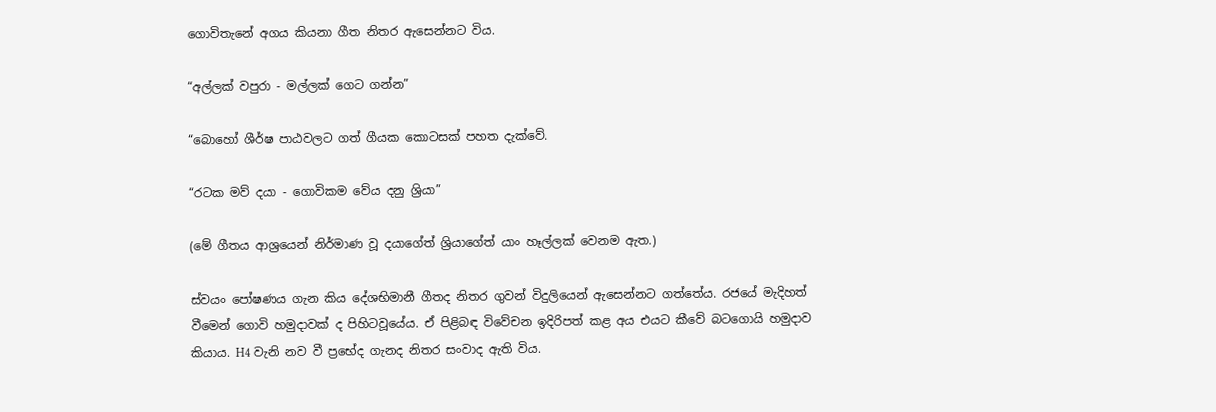ගොවිතැනේ අගය කියනා ගීත නිතර ඇසෙන්නට විය.

“අල්ලක් වපුරා - මල්ලක් ගෙට ගන්න”

“බොහෝ ශීර්ෂ පාඨවලට ගත් ගීයක කොටසක් පහත දැක්වේ.

“රටක මව් දයා - ගොවිකම වේය දනු ශ්‍රියා”

(මේ ගීතය ආශ්‍රයෙන් නිර්මාණ වූ දයාගේත් ශ්‍රියාගේත් යාං හෑල්ලක් වෙනම ඇත.)

ස්වයං පෝෂණය ගැන කිය දේශභිමානී ගීතද නිතර ගුවන් විදුලියෙන් ඇසෙන්නට ගත්තේය. රජයේ මැදිහත් වීමෙන් ගොවි හමුදාවක් ද පිහිටවූයේය. ඒ පිළිබඳ විවේචන ඉදිරිපත් කළ අය එයට කීවේ බටගොයි හමුදාව කියාය. H4 වැනි නව වී ප්‍රභේද ගැනද නිතර සංවාද ඇති විය.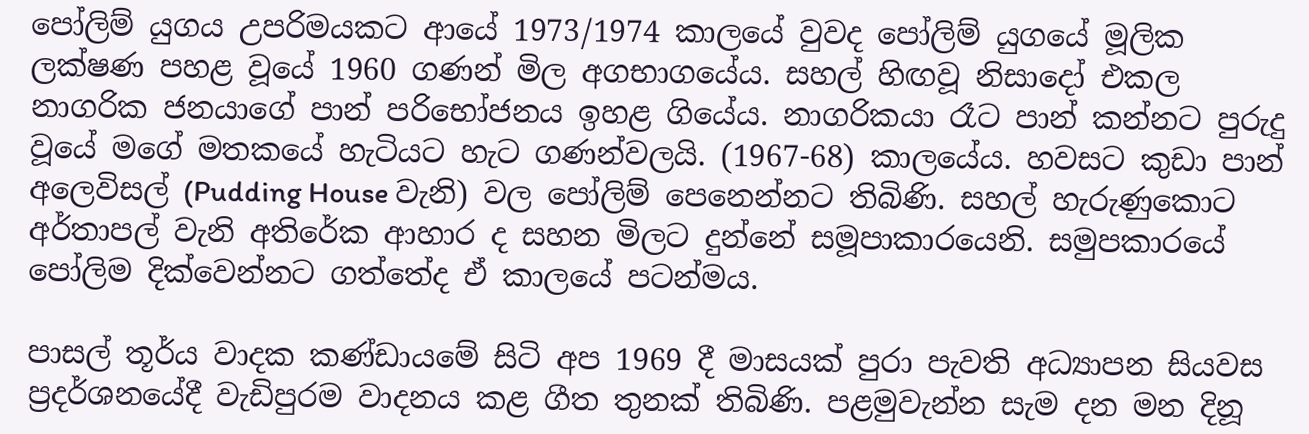පෝලිම් යුගය උපරිමයකට ආයේ 1973/1974 කාලයේ වුවද පෝලිම් යුගයේ මූලික ලක්ෂණ පහළ වූයේ 1960 ගණන් මිල අගභාගයේය. සහල් හිඟවූ නිසාදෝ එකල නාගරික ජනයාගේ පාන් පරිභෝජනය ඉහළ ගියේය. නාගරිකයා රෑට පාන් කන්නට පුරුදු වූයේ මගේ මතකයේ හැටියට හැට ගණන්වලයි. (1967-68) කාලයේය. හවසට කුඩා පාන් අලෙවිසල් (Pudding House වැනි) වල පෝලිම් පෙනෙන්නට තිබිණි. සහල් හැරුණුකොට අර්තාපල් වැනි අතිරේක ආහාර ද සහන මිලට දුන්නේ සමූපාකාරයෙනි. සමුපකාරයේ පෝලිම දික්වෙන්නට ගත්තේද ඒ කාලයේ පටන්මය.

පාසල් තූර්ය වාදක කණ්ඩායමේ සිටි අප 1969 දී මාසයක් පුරා පැවති අධ්‍යාපන සියවස ප්‍රදර්ශනයේදී වැඩිපුරම වාදනය කළ ගීත තුනක් තිබිණි. පළමුවැන්න සැම දන මන දිනූ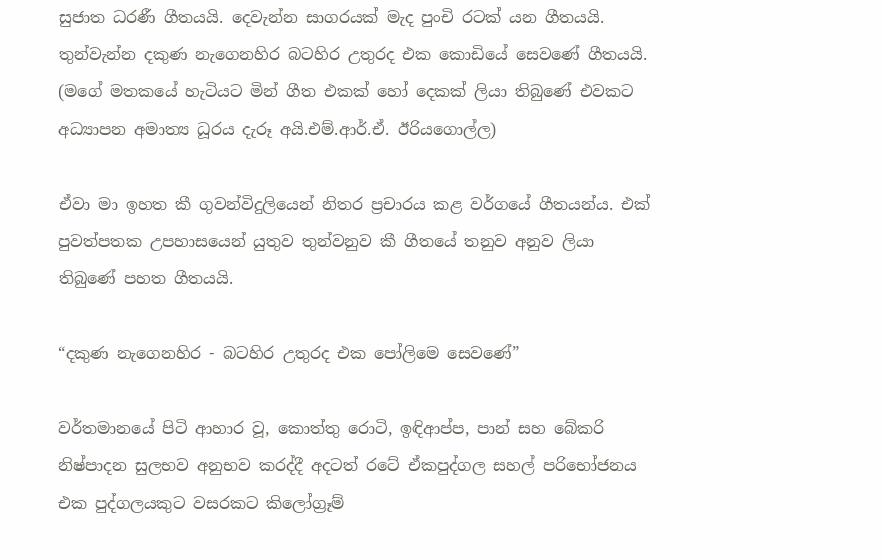සුජාත ධරණී ගීතයයි. දෙවැන්න සාගරයක් මැද පුංචි රටක් යන ගීතයයි. තුන්වැන්න දකුණ නැගෙනහිර බටහිර උතුරද එක කොඩියේ සෙව‍ණේ ගීතයයි. (මගේ මතකයේ හැටියට මින් ගීත එකක් හෝ දෙකක් ලියා තිබුණේ එවකට අධ්‍යාපන අමාත්‍ය ධූරය දැරූ අයි.එම්.ආර්.ඒ. ඊරියගොල්ල)

ඒවා මා ඉහත කී ගුවන්විදුලියෙන් නිතර ප්‍රචාරය කළ වර්ගයේ ගීතයන්ය. එක් පුවත්පතක උපහාසයෙන් යුතුව තුන්වනුව කී ගීතයේ තනුව අනුව ලියා තිබුණේ පහත ගීතයයි.

“දකුණ නැගෙනහිර - බටහිර උතුරද එක පෝලිමෙ සෙවණේ”

වර්තමානයේ පිටි ආහාර වූ, කොත්තු රොටි, ඉඳිආප්ප, පාන් සහ බේකරි නිෂ්පාදන සුලභව අනුභව කරද්දී අදටත් රටේ ඒකපුද්ගල සහල් පරිභෝජනය එක පුද්ගලයකුට වසරකට කිලෝග්‍රෑම්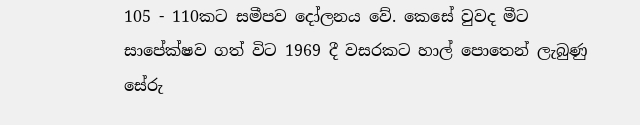105 - 110කට සමීපව දෝලනය වේ. කෙසේ වුවද මීට සාපේක්ෂව ගත් විට 1969 දී වසරකට හාල් පොතෙන් ලැබුණු සේරු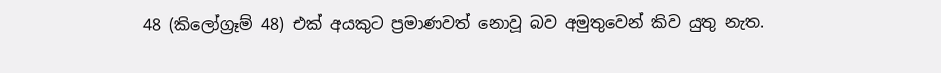48 (කිලෝග්‍රෑම් 48) එක් අයකුට ප්‍රමාණවත් නොවූ බව අමුතුවෙන් කිව යුතු නැත.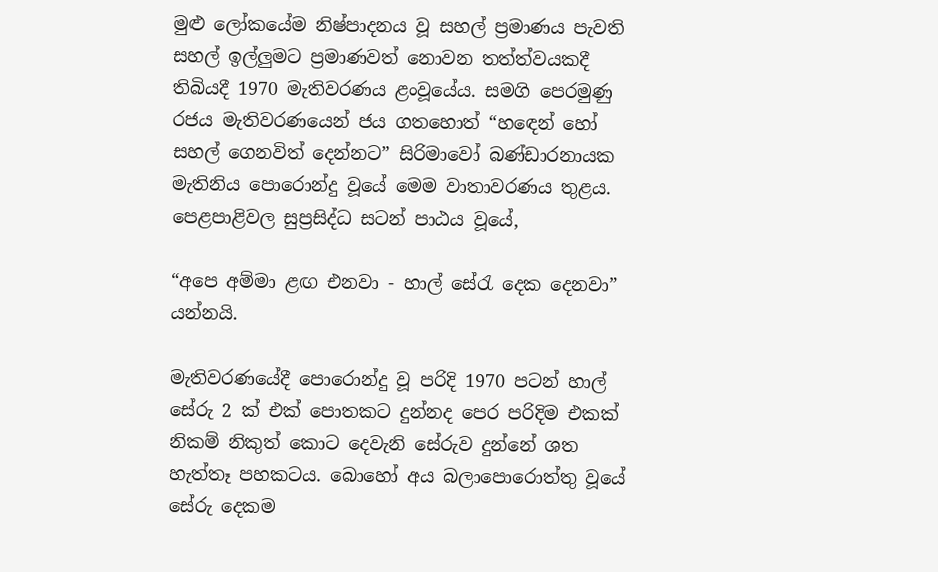මුළු ලෝකයේම නිෂ්පාදනය වූ සහල් ප්‍රමාණය පැවති සහල් ඉල්ලුමට ප්‍රමාණවත් නොවන තත්ත්වයකදී තිබියදී 1970 මැතිවරණය ළංවූයේය. සමගි පෙරමුණු රජය මැතිවරණයෙන් ජය ගතහොත් “හඳෙන් හෝ සහල් ගෙනවිත් දෙන්නට” සිරිමාවෝ බණ්ඩාරනායක මැතිනිය පොරොන්දු වූයේ මෙම වාතාවරණය තුළය. පෙළපාළිවල සුප්‍රසිද්ධ සටන් පාඨය වූයේ,

“අපෙ අම්මා ළඟ එනවා - හාල් සේරැ දෙක දෙනවා” යන්නයි.

මැතිවරණයේදී පොරොන්දු වූ පරිදි 1970 පටන් හාල් සේරු 2 ක් එක් පොතකට දුන්නද පෙර පරිදිම එකක් නිකම් නිකුත් කොට දෙවැනි සේරුව දුන්නේ ශත හැත්තෑ පහකටය. බොහෝ අය බලාපොරොත්තු වූයේ සේරු දෙකම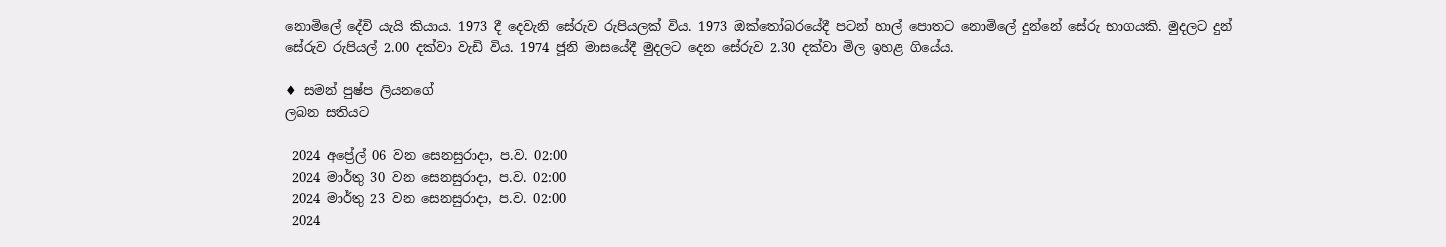නොමිලේ දේවි යැයි කියාය. 1973 දී දෙවැනි සේරුව රුපියලක් විය. 1973 ඔක්තෝබරයේදී පටන් හාල් පොතට නොමිලේ දුන්නේ සේරු භාගයකි. මුදලට දුන් සේරුව රුපියල් 2.00 දක්වා වැඩි විය. 1974 ජූනි මාසයේදී මුදලට දෙන සේරුව 2.30 දක්වා මිල ඉහළ ගියේය.

♦ සමන් පුෂ්ප ලියනගේ
ලබන සතියට

 2024 අප්‍රේල් 06 වන සෙනසුරාදා, ප.ව. 02:00
 2024 මාර්තු 30 වන සෙනසුරාදා, ප.ව. 02:00
 2024 මාර්තු 23 වන සෙනසුරාදා, ප.ව. 02:00
 2024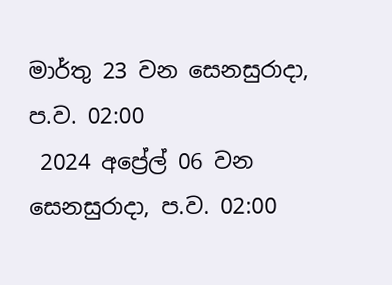මාර්තු 23 වන සෙනසුරාදා, ප.ව. 02:00
 2024 අප්‍රේල් 06 වන සෙනසුරාදා, ප.ව. 02:00